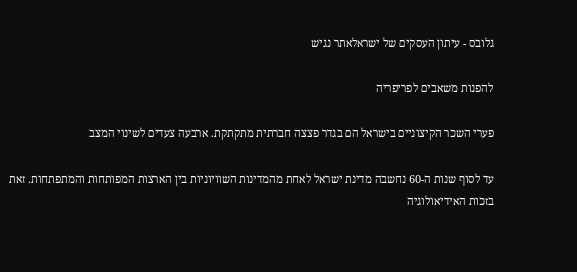גלובס - עיתון העסקים של ישראלאתר נגיש

להפנות משאבים לפריפריה

פערי השכר הקיצוניים בישראל הם בגדר פצצה חברתית מתקתקת. ארבעה צעדים לשינוי המצב

עד לסוף שנות ה-60 נחשבה מדינת ישראל לאחת מהמדינות השוויוניות בין הארצות המפותחות והמתפתחות. זאת בזכות האידיאולוגיה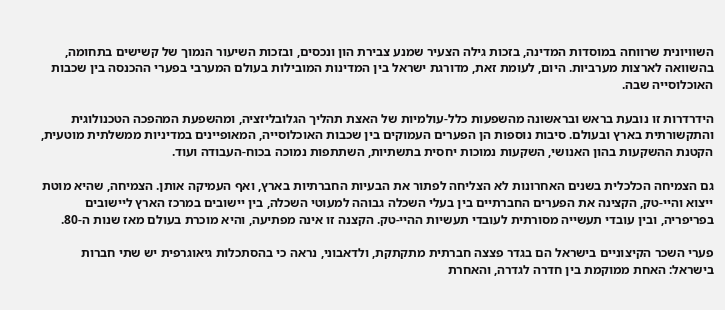השוויונית שרווחה במוסדות המדינה, בזכות גילה הצעיר שמנע צבירת הון ונכסים, ובזכות השיעור הנמוך של קשישים בתחומה, בהשוואה לארצות מערביות. היום, לעומת זאת, מדורגת ישראל בין המדינות המובילות בעולם המערבי בפערי ההכנסה בין שכבות האוכלוסייה שבה.

הידרדרות זו נובעת בראש ובראשונה מהשפעות כלל-עולמיות של האצת תהליך הגלובליזציה, ומהשפעת המהפכה הטכנולוגית והתקשורתית בארץ ובעולם. סיבות נוספות הן הפערים העמוקים בין שכבות האוכלוסייה, המאופיינים במדיניות ממשלתית מוטעית, הקטנת ההשקעות בהון האנושי, השקעות נמוכות יחסית בתשתיות, השתתפות נמוכה בכוח-העבודה ועוד.

גם הצמיחה הכלכלית בשנים האחרונות לא הצליחה לפתור את הבעיות החברתיות בארץ, ואף העמיקה אותן. הצמיחה, שהיא מוטת ייצוא והיי-טק, הקצינה את הפערים החברתיים בין בעלי השכלה גבוהה למעוטי השכלה, בין יישובים במרכז הארץ ליישובים בפריפריה, ובין עובדי תעשייה מסורתית לעובדי תעשיות ההיי-טק. הקצנה זו אינה מפתיעה, והיא מוכרת בעולם מאז שנות ה-80.

פערי השכר הקיצוניים בישראל הם בגדר פצצה חברתית מתקתקת, ולדאבוני, נראה כי בהסתכלות גיאוגרפית יש שתי חברות בישראל: האחת ממוקמת בין חדרה לגדרה, והאחרת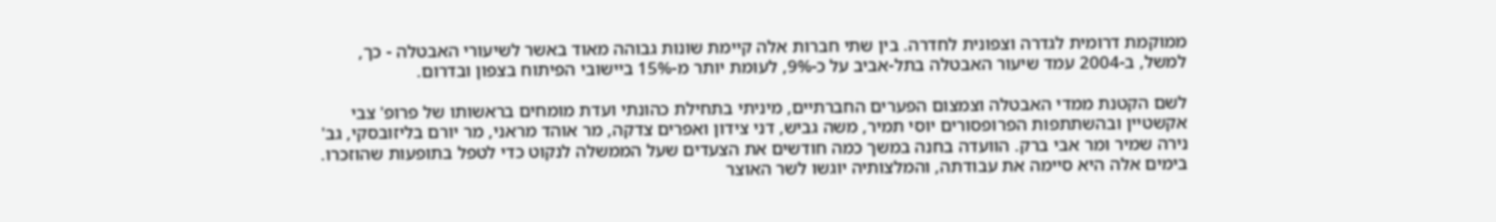ממוקמת דרומית לגדרה וצפונית לחדרה. בין שתי חברות אלה קיימת שונות גבוהה מאוד באשר לשיעורי האבטלה - כך, למשל, ב-2004 עמד שיעור האבטלה בתל-אביב על כ-9%, לעומת יותר מ-15% ביישובי הפיתוח בצפון ובדרום.

לשם הקטנת ממדי האבטלה וצמצום הפערים החברתיים, מיניתי בתחילת כהונתי ועדת מומחים בראשותו של פרופ' צבי אקשטיין ובהשתתפות הפרופסורים יוסי תמיר, משה גביש, דני צידון ואפרים צדקה, מר אוהד מראני, מר יורם בליזובסקי, גב' נירה שמיר ומר אבי ברק. הוועדה בחנה במשך כמה חודשים את הצעדים שעל הממשלה לנקוט כדי לטפל בתופעות שהוזכרו. בימים אלה היא סיימה את עבודתה, והמלצותיה יוגשו לשר האוצר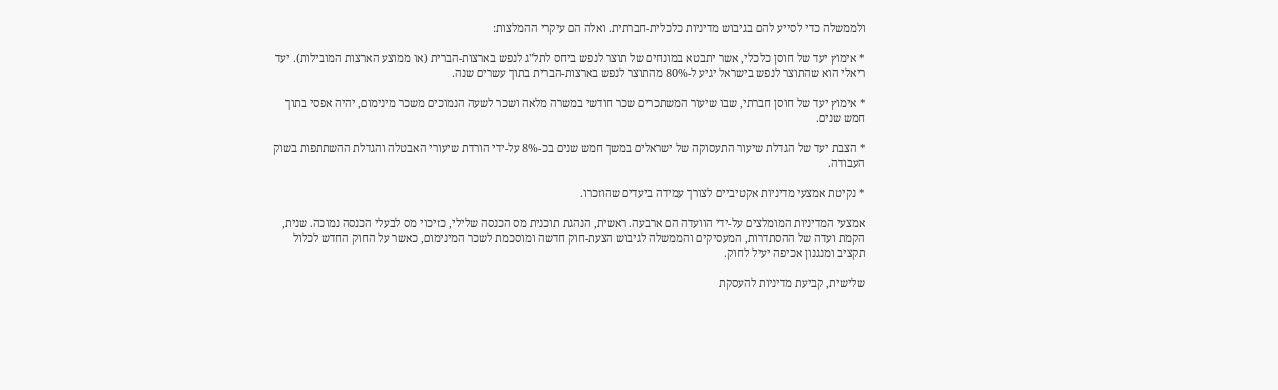ולממשלה כדי לסייע להם בגיבוש מדיניות כלכלית-חברתית. ואלה הם עיקרי ההמלצות:

* אימוץ יעד של חוסן כלכלי, אשר יתבטא במונחים של תוצר לנפש ביחס לתל"ג לנפש בארצות-הברית (או ממוצע הארצות המובילות). יעד ריאלי הוא שהתוצר לנפש בישראל יגיע ל-80% מהתוצר לנפש בארצות-הברית בתוך עשרים שנה.

* אימוץ יעד של חוסן חברתי, שבו שיעור המשתכרים שכר חודשי במשרה מלאה ושכר לשעה הנמוכים משכר מינימום, יהיה אפסי בתוך חמש שנים.

* הצבת יעד של הגדלת שיעור התעסוקה של ישראלים במשך חמש שנים בכ-8% על-ידי הורדת שיעורי האבטלה והגדלת ההשתתפות בשוק העבודה.

* נקיטת אמצעי מדיניות אקטיביים לצורך עמידה ביעדים שהוזכרו.

אמצעי המדיניות המומלצים על-ידי הוועדה הם ארבעה. ראשית, הנהגת תוכנית מס הכנסה שלילי, כזיכוי מס לבעלי הכנסה נמוכה. שנית, הקמת ועדה של ההסתדרות, המעסיקים והממשלה לגיבוש הצעת-חוק חדשה ומוסכמת לשכר המינימום, כאשר על החוק החדש לכלול תקציב ומנגנון אכיפה יעיל לחוק.

שלישית, קביעת מדיניות להעסקת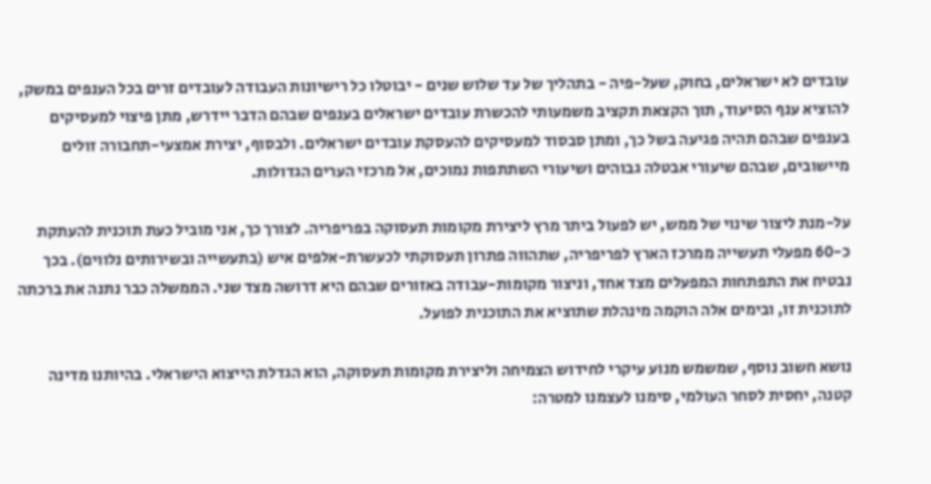עובדים לא ישראלים, בחוק, שעל-פיה - בתהליך של עד שלוש שנים - יבוטלו כל רישיונות העבודה לעובדים זרים בכל הענפים במשק, להוציא ענף הסיעוד, תוך הקצאת תקציב משמעותי להכשרת עובדים ישראלים בענפים שבהם הדבר יידרש, מתן פיצוי למעסיקים בענפים שבהם תהיה פגיעה בשל כך, ומתן סבסוד למעסיקים להעסקת עובדים ישראלים. ולבסוף, יצירת אמצעי-תחבורה זולים מיישובים, שבהם שיעורי אבטלה גבוהים ושיעורי השתתפות נמוכים, אל מרכזי הערים הגדולות.

על-מנת ליצור שינוי של ממש, יש לפעול ביתר מרץ ליצירת מקומות תעסוקה בפריפריה. לצורך כך, אני מוביל כעת תוכנית להעתקת כ-60 מפעלי תעשייה ממרכז הארץ לפריפריה, שתהווה פתרון תעסוקתי לכעשרת-אלפים איש (בתעשייה ובשירותים נלווים). בכך נבטיח את התפתחות המפעלים מצד אחד, וניצור מקומות-עבודה באזורים שבהם היא דרושה מצד שני. הממשלה כבר נתנה את ברכתה לתוכנית זו, ובימים אלה הוקמה מינהלת שתוציא את התוכנית לפועל.

נושא חשוב נוסף, שמשמש מנוע עיקרי לחידוש הצמיחה וליצירת מקומות תעסוקה, הוא הגדלת הייצוא הישראלי. בהיותנו מדינה קטנה, יחסית לסחר העולמי, סימנו לעצמנו למטרה: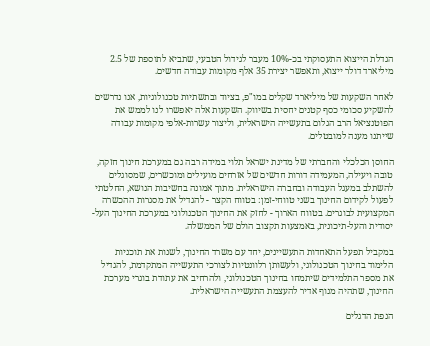הגדלת הייצוא התעסוקתי בכ-10% מעבר לגידול הטבעי, שתביא לתוספת של 2.5 מיליארד דולר ייצוא, ותאפשר יצירת 35 אלף מקומות עבודה חדשים.

לאחר השקעות של מיליארד שקלים במו"פ, בציוד ובתשתיות טכנולוגיות, אנו נדרשים להשקיע סכומי כסף קטנים יחסית בשיווק. השקעות אלה יאפשרו לנו לממש את הפוטנציאל הרב הגלום בתעשייה הישראלית, וליצור עשרות-אלפי מקומות עבודה שייתנו מענה למובטלים.

החוסן הכלכלי והחברתי של מדינת ישראל תלוי במידה רבה גם במערכת חינוך חזקה, טובה ויעילה, המעמידה דורות חדשים של אזרחים מועילים ומוכשרים, שמסוגלים להשתלב במעגל העבודה ובחברה הישראלית. מתוך אמונה בחשיבות הנושא, החלטתי לפעול לקידום החינוך בשני טווחי-זמן: בטווח הקצר - להגדיל את מסגרות ההכשרה המקצועית לבוגרים. בטווח הארוך - לחזק את החינוך הטכנולוגי במערכת החינוך העל-יסודית והעל-תיכונית, באמצעות תקצוב הולם של הממשלה.

במקביל תפעל התאחדות התעשיינים, יחד עם משרד החינוך, לשנות את תוכניות הלימוד בחינוך הטכנולוגי, ולעשותן רלוונטיות לצורכי התעשייה המתקדמת, להגדיל את מספר התלמידים שיתמחו בחינוך הטכנולוגי, ולהרחיב את עתודת בוגרי מערכת החינוך, שתהיה מנוף אדיר להעצמת התעשייה הישראלית.

הנפת הדגלים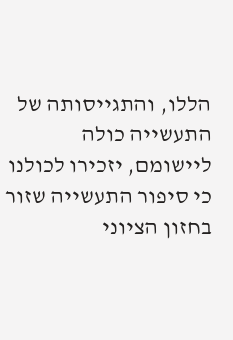הללו, והתגייסותה של התעשייה כולה ליישומם, יזכירו לכולנו כי סיפור התעשייה שזור בחזון הציוני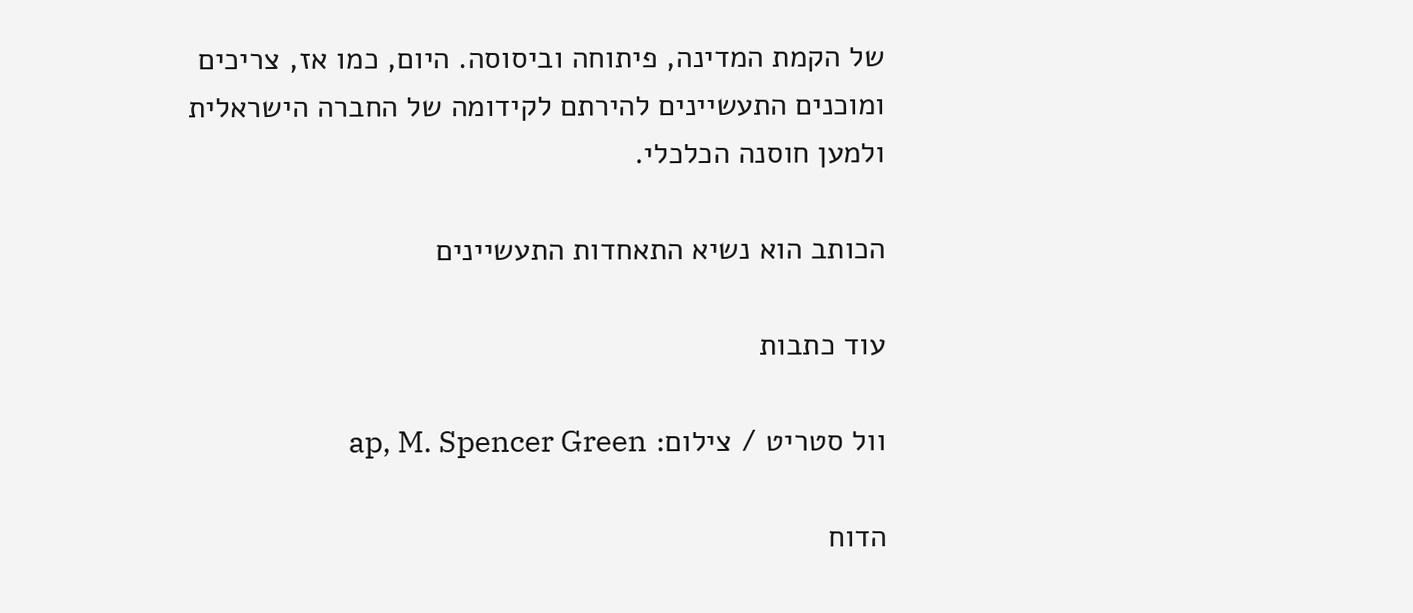של הקמת המדינה, פיתוחה וביסוסה. היום, כמו אז, צריכים ומוכנים התעשיינים להירתם לקידומה של החברה הישראלית ולמען חוסנה הכלכלי.

הכותב הוא נשיא התאחדות התעשיינים

עוד כתבות

וול סטריט / צילום: ap, M. Spencer Green

הדוח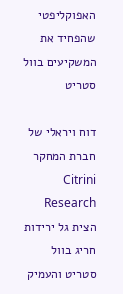האפוקליפטי שהפחיד את המשקיעים בוול סטריט

דוח ויראלי של חברת המחקר Citrini Research הצית גל ירידות חריג בוול סטריט והעמיק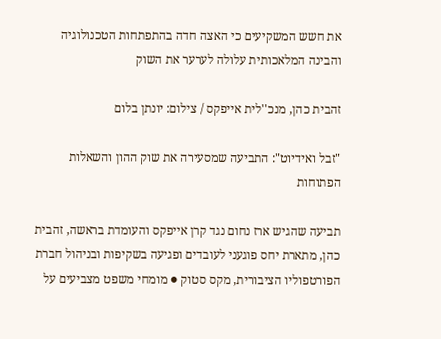את חשש המשקיעים כי האצה חדה בהתפתחות הטכנולוגיה והבינה המלאכותית עלולה לערער את השוק

זהבית כהן, מנכ''לית אייפקס / צילום: יונתן בלום

"זבל ואידיוט": התביעה שמסעירה את שוק ההון והשאלות הפתוחות

תביעה שהגיש ארז נחום נגד קרן אייפקס והעומדת בראשה, זהבית כהן, מתארת יחס פוגעני לעובדים ופגיעה בשקיפות ובניהול חברת הפורטפוליו הציבורית, מקס סטוק ● מומחי משפט מצביעים על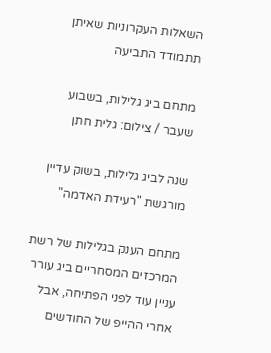השאלות העקרוניות שאיתן תתמודד התביעה

מתחם ביג גלילות, בשבוע שעבר / צילום: גלית חתן

שנה לביג גלילות, בשוק עדיין מורגשת "רעידת האדמה"

מתחם הענק בגלילות של רשת המרכזים המסחריים ביג עורר עניין עוד לפני הפתיחה, אבל אחרי ההייפ של החודשים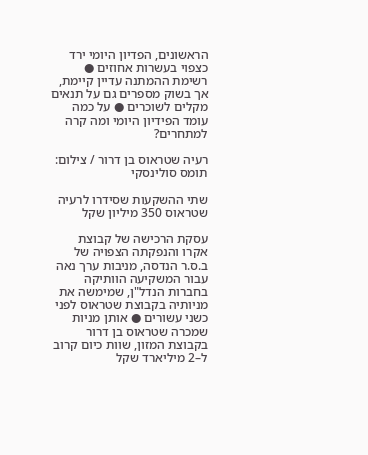הראשונים, הפדיון היומי ירד כצפוי בעשרות אחוזים ● רשימת ההמתנה עדיין קיימת, אך בשוק מספרים גם על תנאים מקלים לשוכרים ● על כמה עומד הפידיון היומי ומה קרה למתחרים?

רעיה שטראוס בן דרור / צילום: תומס סולינסקי

שתי ההשקעות שסידרו לרעיה שטראוס 350 מיליון שקל

עסקת הרכישה של קבוצת אקרו והנפקתה הצפויה של ב.ס.ר הנדסה, מניבות ערך נאה עבור המשקיעה הוותיקה בחברות הנדל"ן, שמימשה את מניותיה בקבוצת שטראוס לפני כשני עשורים ● אותן מניות שמכרה שטראוס בן דרור בקבוצת המזון, שוות כיום קרוב ל–2 מיליארד שקל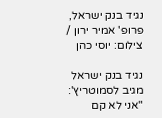נגיד בנק ישראל, פרופ' אמיר ירון / צילום: יוסי כהן

נגיד בנק ישראל מגיב לסמוטריץ': "אני לא קם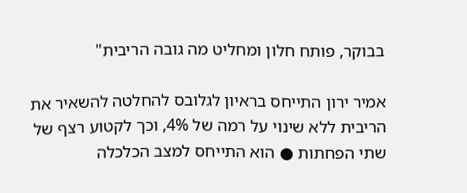בבוקר, פותח חלון ומחליט מה גובה הריבית"

אמיר ירון התייחס בראיון לגלובס להחלטה להשאיר את הריבית ללא שינוי על רמה של 4%, וכך לקטוע רצף של שתי הפחתות ● הוא התייחס למצב הכלכלה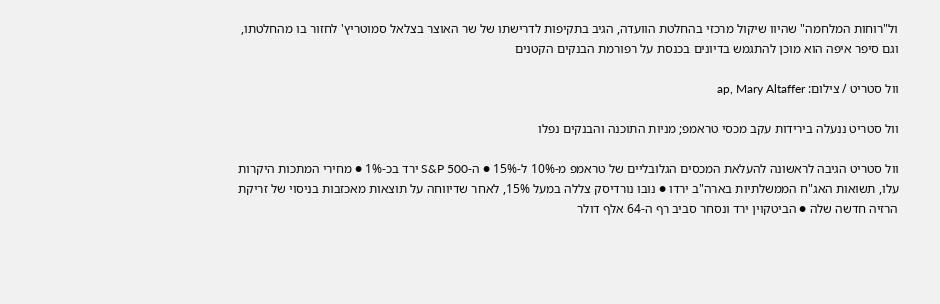ול"רוחות המלחמה" שהיוו שיקול מרכזי בהחלטת הוועדה, הגיב בתקיפות לדרישתו של שר האוצר בצלאל סמוטריץ' לחזור בו מהחלטתו, וגם סיפר איפה הוא מוכן להתגמש בדיונים בכנסת על רפורמת הבנקים הקטנים

וול סטריט / צילום: ap, Mary Altaffer

וול סטריט ננעלה בירידות עקב מכסי טראמפ; מניות התוכנה והבנקים נפלו

וול סטריט הגיבה לראשונה להעלאת המכסים הגלובליים של טראמפ מ-10% ל-15% ● ה-S&P 500 ירד בכ-1% ● מחירי המתכות היקרות עלו, תשואות האג"ח הממשלתיות בארה"ב ירדו ● נובו נורדיסק צללה במעל 15%, לאחר שדיווחה על תוצאות מאכזבות בניסוי של זריקת הרזיה חדשה שלה ● הביטקוין ירד ונסחר סביב רף ה-64 אלף דולר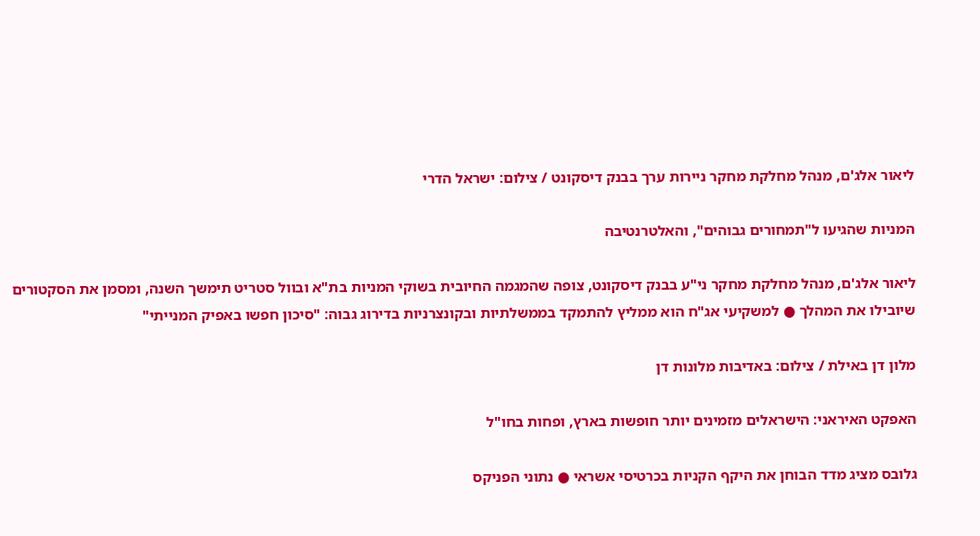ליאור אלג'ם, מנהל מחלקת מחקר ניירות ערך בבנק דיסקונט / צילום: ישראל הדרי

המניות שהגיעו ל"תמחורים גבוהים", והאלטרנטיבה

ליאור אלג'ם, מנהל מחלקת מחקר ני"ע בבנק דיסקונט, צופה שהמגמה החיובית בשוקי המניות בת"א ובוול סטריט תימשך השנה, ומסמן את הסקטורים שיובילו את המהלך ● למשקיעי אג"ח הוא ממליץ להתמקד בממשלתיות ובקונצרניות בדירוג גבוה: "סיכון חפשו באפיק המנייתי"

מלון דן באילת / צילום: באדיבות מלונות דן

האפקט האיראני: הישראלים מזמינים יותר חופשות בארץ, ופחות בחו"ל

גלובס מציג מדד הבוחן את היקף הקניות בכרטיסי אשראי ● נתוני הפניקס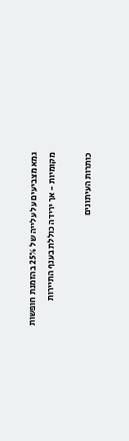גמא מצביעים על עלייה של 25% בהזמנת חופשות מקומיות - אך ירידה כוללת בענף התיירות

כותרות העיתונים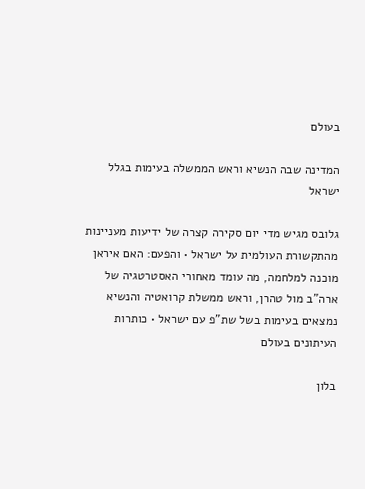בעולם

המדינה שבה הנשיא וראש הממשלה בעימות בגלל ישראל

גלובס מגיש מדי יום סקירה קצרה של ידיעות מעניינות מהתקשורת העולמית על ישראל • והפעם: האם איראן מוכנה למלחמה, מה עומד מאחורי האסטרטגיה של ארה"ב מול טהרן, וראש ממשלת קרואטיה והנשיא נמצאים בעימות בשל שת"פ עם ישראל • כותרות העיתונים בעולם

בלון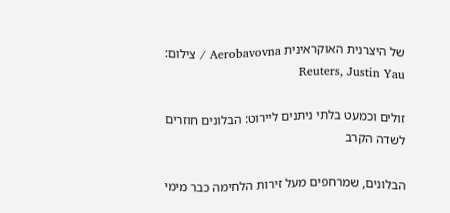של היצרנית האוקראינית Aerobavovna / צילום: Reuters, Justin Yau

זולים וכמעט בלתי ניתנים ליירוט: הבלונים חוזרים לשדה הקרב

הבלונים, שמרחפים מעל זירות הלחימה כבר מימי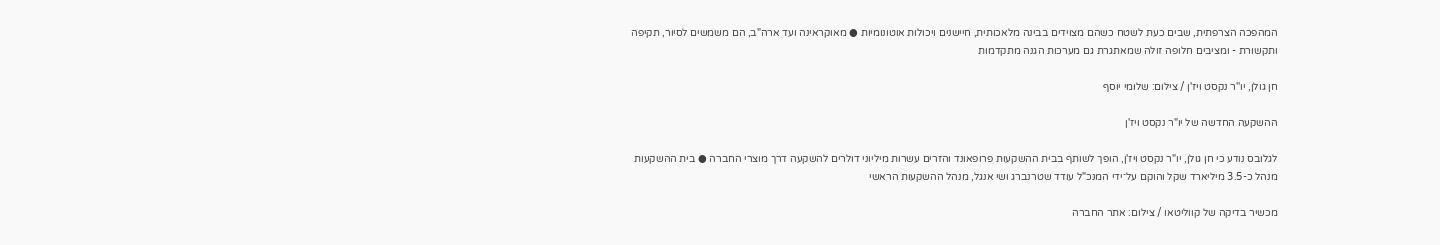המהפכה הצרפתית, שבים כעת לשטח כשהם מצוידים בבינה מלאכותית, חיישנים ויכולות אוטונומיות ● מאוקראינה ועד ארה"ב, הם משמשים לסיור, תקיפה ותקשורת - ומציבים חלופה זולה שמאתגרת גם מערכות הגנה מתקדמות

חן גולן, יו''ר נקסט ויז'ן / צילום: שלומי יוסף

ההשקעה החדשה של יו"ר נקסט ויז'ן

לגלובס נודע כי חן גולן, יו"ר נקסט ויז'ן, הופך לשותף בבית ההשקעות פרופאונד והזרים עשרות מיליוני דולרים להשקעה דרך מוצרי החברה ● בית ההשקעות מנהל כ-3.5 מיליארד שקל והוקם על־ידי המנכ"ל עודד שטרנברג ושי אנגל, מנהל ההשקעות הראשי

מכשיר בדיקה של קווליטאו / צילום: אתר החברה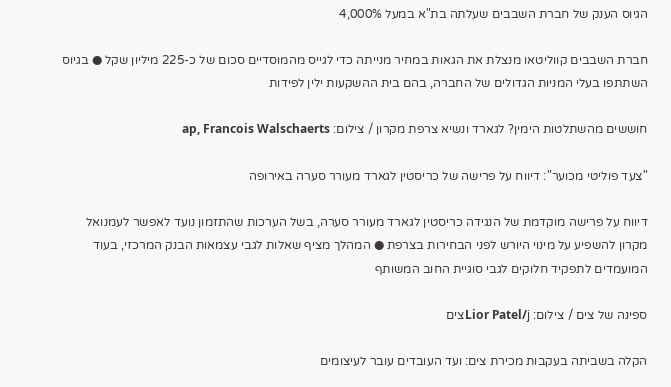הגיוס הענק של חברת השבבים שעלתה בת"א במעל 4,000%

חברת השבבים קווליטאו מנצלת את הגאות במחיר מנייתה כדי לגייס מהמוסדיים סכום של כ-225 מיליון שקל ● בגיוס השתתפו בעלי המניות הגדולים של החברה, בהם בית ההשקעות ילין לפידות

חוששים מהשתלטות הימין? לגארד ונשיא צרפת מקרון / צילום: ap, Francois Walschaerts

"צעד פוליטי מכוער": דיווח על פרישה של כריסטין לגארד מעורר סערה באירופה

דיווח על פרישה מוקדמת של הנגידה כריסטין לגארד מעורר סערה, בשל הערכות שהתזמון נועד לאפשר לעמנואל מקרון להשפיע על מינוי היורש לפני הבחירות בצרפת ● המהלך מציף שאלות לגבי עצמאות הבנק המרכזי, בעוד המועמדים לתפקיד חלוקים לגבי סוגיית החוב המשותף

ספינה של צים / צילום: Lior Patel/jצים

הקלה בשביתה בעקבות מכירת צים: ועד העובדים עובר לעיצומים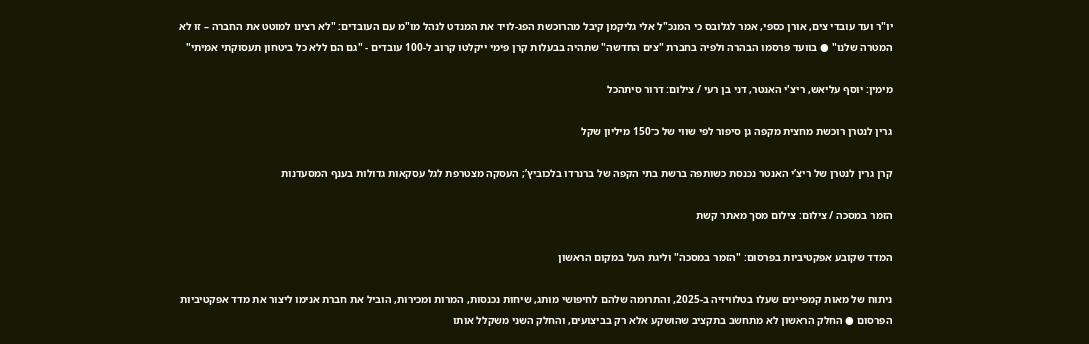יו"ר ועד עובדי צים, אורן כספי, אמר לגלובס כי המנכ"ל אלי גליקמן קיבל מהרוכשת הפג-לויד את המנדט לנהל מו"מ עם העובדים: "לא רצינו למוטט את החברה – זו לא המטרה שלנו" ● בוועד פרסמו הבהרה ולפיה בחברת "צים החדשה" שתהיה בבעלות קרן פימי ייקלטו קרוב ל-100 עובדים - "גם הם ללא כל ביטחון תעסוקתי אמיתי"

מימין: יוסף עליאש, ריצ'י האנטר, דני בן רעי / צילום: דרור סיתהכל

גרין לנטרן רוכשת מחצית מקפה גן סיפור לפי שווי של כ־150 מיליון שקל

קרן גרין לנטרן של ריצ’י האנטר נכנסת כשותפה ברשת בתי הקפה של ברנרדו בלכוביץ’; העסקה מצטרפת לגל עסקאות גדולות בענף המסעדנות

הזמר במסכה / צילום: צילום מסך מאתר קשת

המדד שקובע אפקטיביות בפרסום: "הזמר במסכה" וליגת העל במקום הראשון

ניתוח של מאות קמפיינים שעלו בטלוויזיה ב-2025, והתרומה שלהם לחיפושי מותג, שיחות נכנסות, המרות ומכירות, הוביל את חברת אנימו ליצור את מדד אפקטיביות הפרסום ● החלק הראשון לא מתחשב בתקציב שהושקע אלא רק בביצועים, והחלק השני משקלל אותו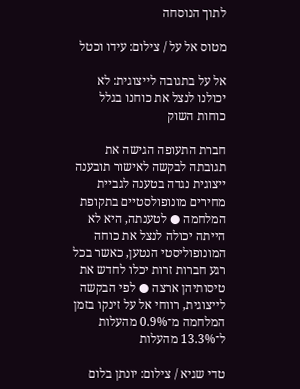לתוך הנוסחה

מטוס אל על / צילום: עידו וכטל

אל על בתגובה לייצוגית: לא יכולנו לנצל את כוחנו בגלל כוחות השוק

חברת התעופה הגישה את תגובתה לבקשה לאישור תובענה ייצוגית נגדה בטענה לגביית מחירים מונופולסטיים בתקופת המלחמה ● לטענתה, היא לא הייתה יכולה לנצל את כוחה המונופוליסטי הנטען, כאשר בכל רגע חברות זרות יכלו לחדש את טיסותיהן ארצה ● לפי הבקשה לייצוגית, רווחי אל על זינקו בזמן המלחמה מ־0.9% מהעלות ל־13.3% מהעלות

טדי שגיא / צילום: יונתן בלום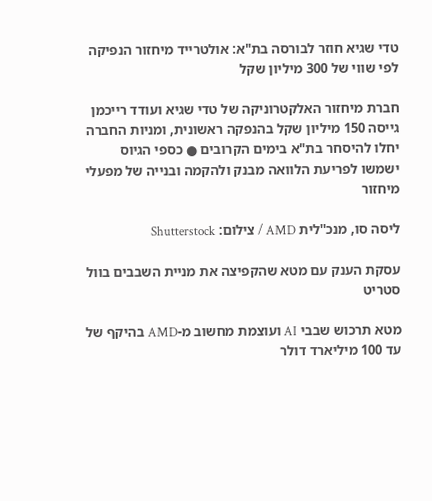טדי שגיא חוזר לבורסה בת"א: אולטרייד מיחזור הנפיקה לפי שווי של 300 מיליון שקל

חברת מיחזור האלקטרוניקה של טדי שגיא ועודד רייכמן גייסה 150 מיליון שקל בהנפקה ראשונית, ומניות החברה יחלו להיסחר בת"א בימים הקרובים ● כספי הגיוס ישמשו לפריעת הלוואה מבנק ולהקמה ובנייה של מפעלי מיחזור

ליסה סו, מנכ''לית AMD / צילום: Shutterstock

עסקת הענק עם מטא שהקפיצה את מניית השבבים בוול סטריט

מטא תרכוש שבבי AI ועוצמת מחשוב מ-AMD בהיקף של עד 100 מיליארד דולר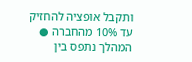ותקבל אופציה להחזיק עד 10% מהחברה ● המהלך נתפס בין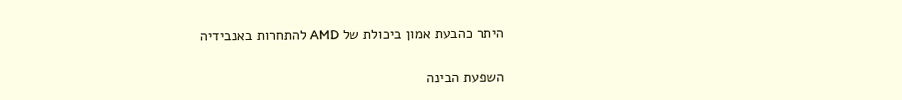היתר כהבעת אמון ביכולת של AMD להתחרות באנבידיה

השפעת הבינה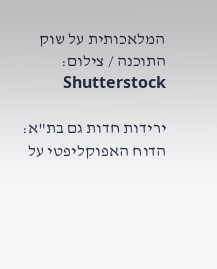המלאכותית על שוק התוכנה / צילום: Shutterstock

ירידות חדות גם בת"א: הדוח האפוקליפטי על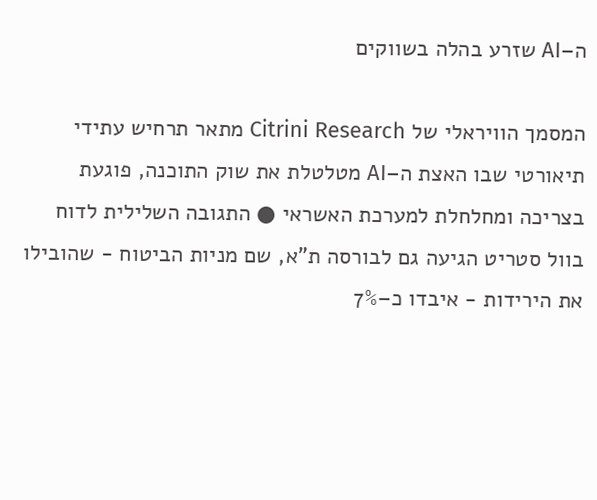ה–AI שזרע בהלה בשווקים

המסמך הוויראלי של Citrini Research מתאר תרחיש עתידי תיאורטי שבו האצת ה–AI מטלטלת את שוק התוכנה, פוגעת בצריכה ומחלחלת למערכת האשראי ● התגובה השלילית לדוח בוול סטריט הגיעה גם לבורסה ת"א, שם מניות הביטוח - שהובילו את הירידות - איבדו כ–7%